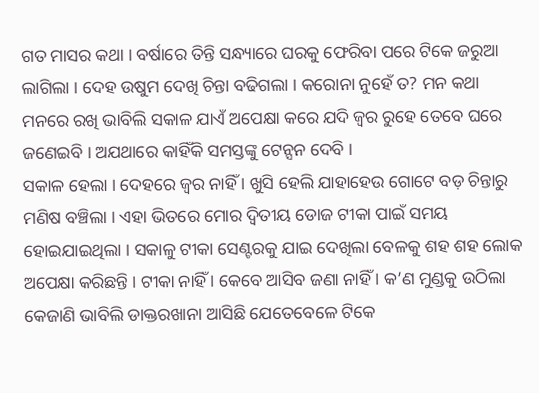ଗତ ମାସର କଥା । ବର୍ଷାରେ ତିନ୍ତି ସନ୍ଧ୍ୟାରେ ଘରକୁ ଫେରିବା ପରେ ଟିକେ ଜରୁଆ ଲାଗିଲା । ଦେହ ଉଷୁମ ଦେଖି ଚିନ୍ତା ବଢିଗଲା । କରୋନା ନୁହେଁ ତ? ମନ କଥା ମନରେ ରଖି ଭାବିଲି ସକାଳ ଯାଏଁ ଅପେକ୍ଷା କରେ ଯଦି ଜ୍ଵର ରୁହେ ତେବେ ଘରେ ଜଣେଇବି । ଅଯଥାରେ କାହିଁକି ସମସ୍ତଙ୍କୁ ଟେନ୍ସନ ଦେବି ।
ସକାଳ ହେଲା । ଦେହରେ ଜ୍ଵର ନାହିଁ । ଖୁସି ହେଲି ଯାହାହେଉ ଗୋଟେ ବଡ଼ ଚିନ୍ତାରୁ ମଣିଷ ବଞ୍ଚିଲା । ଏହା ଭିତରେ ମୋର ଦ୍ଵିତୀୟ ଡୋଜ ଟୀକା ପାଇଁ ସମୟ ହୋଇଯାଇଥିଲା । ସକାଳୁ ଟୀକା ସେଣ୍ଟରକୁ ଯାଇ ଦେଖିଲା ବେଳକୁ ଶହ ଶହ ଲୋକ ଅପେକ୍ଷା କରିଛନ୍ତି । ଟୀକା ନାହିଁ । କେବେ ଆସିବ ଜଣା ନାହିଁ । କ’ଣ ମୁଣ୍ଡକୁ ଉଠିଲା କେଜାଣି ଭାବିଲି ଡାକ୍ତରଖାନା ଆସିଛି ଯେତେବେଳେ ଟିକେ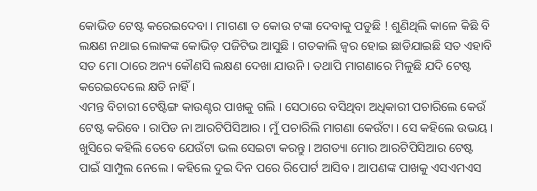କୋଭିଡ ଟେଷ୍ଟ କରେଇଦେବା । ମାଗଣା ତ କୋଉ ଟଙ୍କା ଦେବାକୁ ପଡୁଛି ! ଶୁଣିଥିଲି କାଳେ କିଛି ବି ଲକ୍ଷଣ ନଥାଇ ଲୋକଙ୍କ କୋଭିଡ଼ ପଜିଟିଭ ଆସୁଛି । ଗତକାଲି ଜ୍ଵର ହୋଇ ଛାଡିଯାଇଛି ସତ ଏହାବି ସତ ମୋ ଠାରେ ଅନ୍ୟ କୌଣସି ଲକ୍ଷଣ ଦେଖା ଯାଉନି । ତଥାପି ମାଗଣାରେ ମିଳୁଛି ଯଦି ଟେଷ୍ଟ କରେଇଦେଲେ କ୍ଷତି ନାହିଁ ।
ଏମନ୍ତ ବିଚାରୀ ଟେଷ୍ଟିଙ୍ଗ କାଉଣ୍ଟର ପାଖକୁ ଗଲି । ସେଠାରେ ବସିଥିବା ଅଧିକାରୀ ପଚାରିଲେ କେଉଁ ଟେଷ୍ଟ କରିବେ । ରାପିଡ ନା ଆରଟିପିସିଆର । ମୁଁ ପଚାରିଲି ମାଗଣା କେଉଁଟା । ସେ କହିଲେ ଉଭୟ । ଖୁସିରେ କହିଲି ତେବେ ଯେଉଁଟା ଭଲ ସେଇଟା କରନ୍ତୁ । ଅଗତ୍ୟା ମୋର ଆରଟିପିସିଆର ଟେଷ୍ଟ ପାଇଁ ସାମ୍ପୁଲ ନେଲେ । କହିଲେ ଦୁଇ ଦିନ ପରେ ରିପୋର୍ଟ ଆସିବ । ଆପଣଙ୍କ ପାଖକୁ ଏସଏମଏସ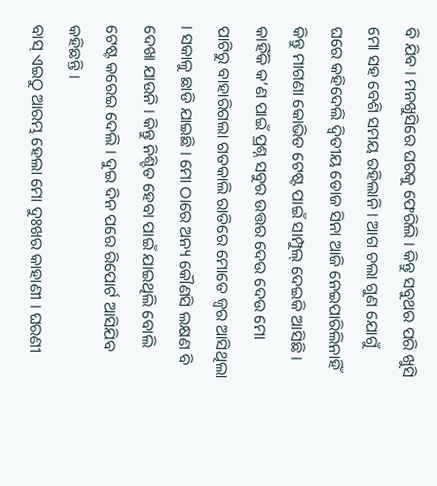ବି ଯିବ । ମନଖୁସିରେ ଘରକୁ ଫେରିଲି । କିନ୍ତୁ ସବୁଥର ପରି ଖୁସି ମୋ ସହ ବେଶି ସମୟ ରହିଲାନି । ଆଗ ଚଲା ଗୁଣ ଯୋଗୁଁ ଘରେ କହିଦେଲି ଦ୍ଵିତୀୟ ଡୋଜ ସିନା ଆଜି ନେଇପାରିଲିନାହିଁ କିନ୍ତୁ ମାଗଣା କୋଭିଡ ଟେଷ୍ଟ ପାଇଁ ସାମ୍ପୁଲ୍ ଦେଇକି ଆସିଛି ।
କାହିଁକି କ’ଣ ପାଇଁ ପ୍ରଶ୍ନ ସବୁର ଉତ୍ତର ଦେଉ ଦେଉ ମୋ ପାଟିରୁ ବାହାରିଗଲା ଗତକାଲି ରାତିରେ ମୋତେ ଜ୍ଵର ଆସିଥିଲା । ସକାଳୁ ଛାଡି ଯାଇଛି । ମୋ ଠାରେ ଅନ୍ୟ କୌଣସି ଲକ୍ଷଣ ବି ଦେଖା ଯାଉନି । କିନ୍ତୁ ନିଶ୍ଚିତ ହେବା ପାଇଁ ଯାଇଥିଲି ବୋଲି ଟେଷ୍ଟ କରେଇ ଦେଲି । ଦୁଇ ଦିନ ପରେ ରିପୋର୍ଟ ଆସିଯିବ କହିଛନ୍ତି ।
ବାସ୍ ଏଇଠୁ ଆରମ୍ଭ ହେଲା ମୋ ଦୁଃଖର କାହାଣୀ । ଘରଣୀ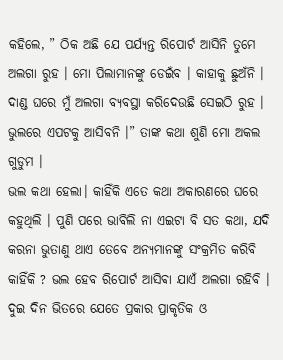କହିଲେ, ” ଠିକ ଅଛି ଯେ ପର୍ଯ୍ୟନ୍ତ ରିପୋର୍ଟ ଆସିନି ତୁମେ ଅଲଗା ରୁହ । ମୋ ପିଲାମାନଙ୍କୁ ଡେଇଁବ । କାହାକୁ ଛୁଅଁନି । ଦାଣ୍ଡ ଘରେ ମୁଁ ଅଲଗା ବ୍ୟବସ୍ଥା କରିଦେଉଛି ସେଇଠି ରୁହ । ଭୁଲରେ ଏପଟକୁ ଆସିବନି ।” ତାଙ୍କ କଥା ଶୁଣି ମୋ ଅକଲ ଗୁଡୁମ ।
ଭଲ କଥା ହେଲା। କାହିଁକି ଏତେ କଥା ଅକାରଣରେ ଘରେ କହୁଥିଲି । ପୁଣି ପରେ ଭାବିଲି ନା ଏଇଟା ବି ସତ କଥା, ଯଦି କରନା ଭୁତାଣୁ ଥାଏ ତେବେ ଅନ୍ୟମାନଙ୍କୁ ସଂକ୍ରମିତ କରିବି କାହିଁକି ? ଭଲ ହେବ ରିପୋର୍ଟ ଆସିଵା ଯାଏଁ ଅଲଗା ରହିବି । ଦୁଇ ଦିନ ଭିତରେ ଯେତେ ପ୍ରକାର ପ୍ରାକୃତିକ ଓ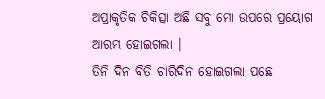ଅପ୍ରାକୃତିକ ଚିକିତ୍ସା ଅଛି ସବୁ ମୋ ଉପରେ ପ୍ରୟୋଗ ଆରମ୍ଭ ହୋଇଗଲା ।
ତିନି ଦିନ ବିତି ଚାରିଦିନ ହୋଇଗଲା ପଛେ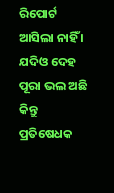ରିପୋର୍ଟ ଆସିଲା ନାହିଁ । ଯଦିଓ ଦେହ ପୂରା ଭଲ ଅଛି କିନ୍ତୁ ପ୍ରତିଷେଧକ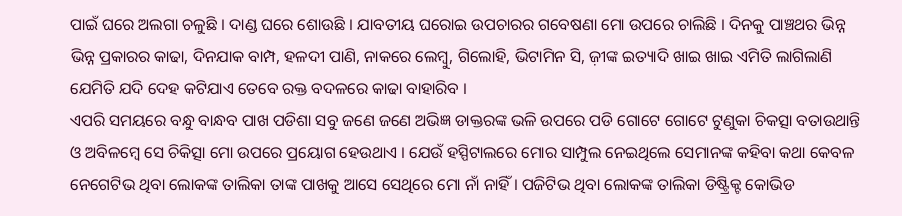ପାଇଁ ଘରେ ଅଲଗା ଚଳୁଛି । ଦାଣ୍ଡ ଘରେ ଶୋଉଛି । ଯାବତୀୟ ଘରୋଇ ଉପଚାରର ଗବେଷଣା ମୋ ଉପରେ ଚାଲିଛି । ଦିନକୁ ପାଞ୍ଚଥର ଭିନ୍ନ ଭିନ୍ନ ପ୍ରକାରର କାଢା, ଦିନଯାକ ବାମ୍ପ, ହଳଦୀ ପାଣି, ନାକରେ ଲେମ୍ବୁ, ଗିଲୋହି, ଭିଟାମିନ ସି, ଜ଼ୀଙ୍କ ଇତ୍ୟାଦି ଖାଇ ଖାଇ ଏମିତି ଲାଗିଲାଣି ଯେମିତି ଯଦି ଦେହ କଟିଯାଏ ତେବେ ରକ୍ତ ବଦଳରେ କାଢା ବାହାରିବ ।
ଏପରି ସମୟରେ ବନ୍ଧୁ ବାନ୍ଧବ ପାଖ ପଡିଶା ସବୁ ଜଣେ ଜଣେ ଅଭିଜ୍ଞ ଡାକ୍ତରଙ୍କ ଭଳି ଉପରେ ପଡି ଗୋଟେ ଗୋଟେ ଟୁଣୁକା ଚିକତ୍ସା ବତାଉଥାନ୍ତି ଓ ଅବିଳମ୍ବେ ସେ ଚିକିତ୍ସା ମୋ ଉପରେ ପ୍ରୟୋଗ ହେଉଥାଏ । ଯେଉଁ ହସ୍ପିଟାଲରେ ମୋର ସାମ୍ପୁଲ ନେଇଥିଲେ ସେମାନଙ୍କ କହିବା କଥା କେବଳ ନେଗେଟିଭ ଥିବା ଲୋକଙ୍କ ତାଲିକା ତାଙ୍କ ପାଖକୁ ଆସେ ସେଥିରେ ମୋ ନାଁ ନାହିଁ । ପଜିଟିଭ ଥିବା ଲୋକଙ୍କ ତାଲିକା ଡିଷ୍ଟ୍ରିକ୍ଟ କୋଭିଡ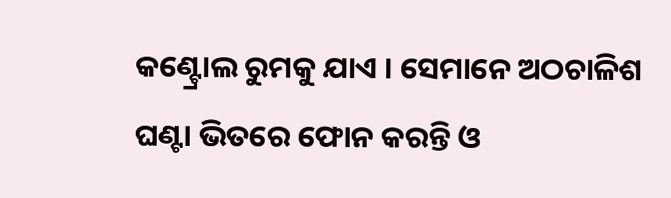କଣ୍ଟ୍ରୋଲ ରୁମକୁ ଯାଏ । ସେମାନେ ଅଠଚାଳିଶ ଘଣ୍ଟା ଭିତରେ ଫୋନ କରନ୍ତି ଓ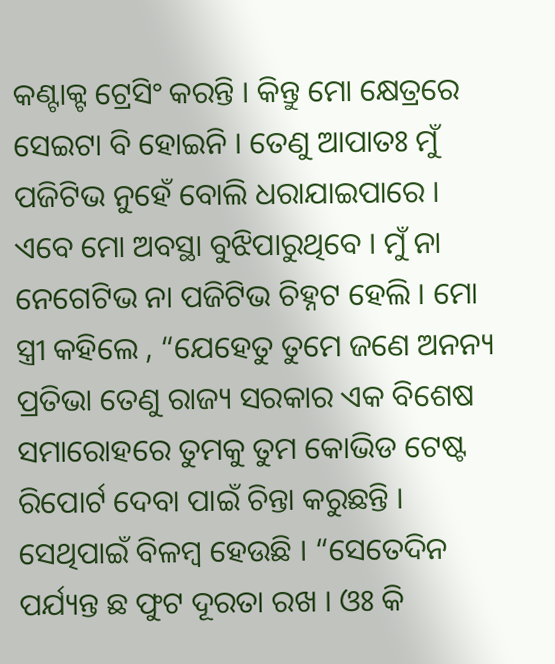କଣ୍ଟାକ୍ଟ ଟ୍ରେସିଂ କରନ୍ତି । କିନ୍ତୁ ମୋ କ୍ଷେତ୍ରରେ ସେଇଟା ବି ହୋଇନି । ତେଣୁ ଆପାତଃ ମୁଁ ପଜିଟିଭ ନୁହେଁ ବୋଲି ଧରାଯାଇପାରେ ।
ଏବେ ମୋ ଅବସ୍ଥା ବୁଝିପାରୁଥିବେ । ମୁଁ ନା ନେଗେଟିଭ ନା ପଜିଟିଭ ଚିହ୍ନଟ ହେଲି । ମୋ ସ୍ତ୍ରୀ କହିଲେ , “ଯେହେତୁ ତୁମେ ଜଣେ ଅନନ୍ୟ ପ୍ରତିଭା ତେଣୁ ରାଜ୍ୟ ସରକାର ଏକ ବିଶେଷ ସମାରୋହରେ ତୁମକୁ ତୁମ କୋଭିଡ ଟେଷ୍ଟ ରିପୋର୍ଟ ଦେବା ପାଇଁ ଚିନ୍ତା କରୁଛନ୍ତି । ସେଥିପାଇଁ ବିଳମ୍ବ ହେଉଛି । “ସେତେଦିନ ପର୍ଯ୍ୟନ୍ତ ଛ ଫୁଟ ଦୂରତା ରଖ । ଓଃ କି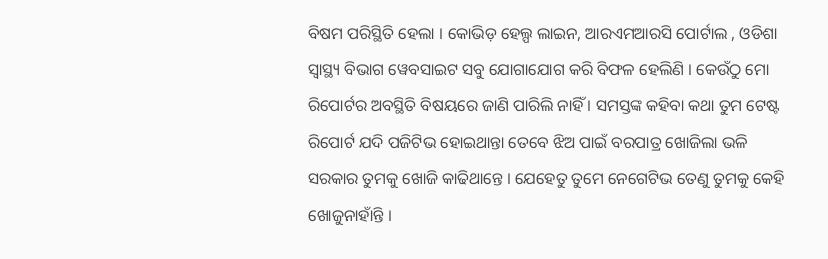ବିଷମ ପରିସ୍ଥିତି ହେଲା । କୋଭିଡ଼ ହେଲ୍ପ ଲାଇନ, ଆରଏମଆରସି ପୋର୍ଟାଲ , ଓଡିଶା ସ୍ୱାସ୍ଥ୍ୟ ବିଭାଗ ୱେବସାଇଟ ସବୁ ଯୋଗାଯୋଗ କରି ବିଫଳ ହେଲିଣି । କେଉଁଠୁ ମୋ ରିପୋର୍ଟର ଅବସ୍ଥିତି ବିଷୟରେ ଜାଣି ପାରିଲି ନାହିଁ । ସମସ୍ତଙ୍କ କହିବା କଥା ତୁମ ଟେଷ୍ଟ ରିପୋର୍ଟ ଯଦି ପଜିଟିଭ ହୋଇଥାନ୍ତା ତେବେ ଝିଅ ପାଇଁ ବରପାତ୍ର ଖୋଜିଲା ଭଳି ସରକାର ତୁମକୁ ଖୋଜି କାଢିଥାନ୍ତେ । ଯେହେତୁ ତୁମେ ନେଗେଟିଭ ତେଣୁ ତୁମକୁ କେହି ଖୋଜୁନାହାଁନ୍ତି ।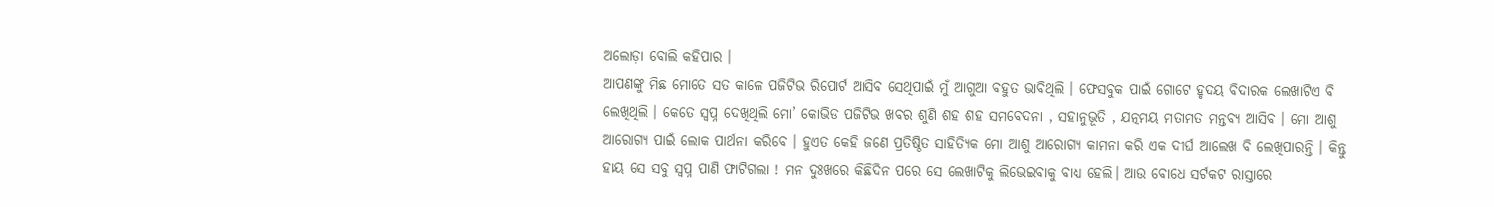ଅଲୋଡ଼ା ବୋଲି କହିପାର ।
ଆପଣଙ୍କୁ ମିଛ ମୋତେ ସତ କାଳେ ପଜିଟିଭ ରିପୋର୍ଟ ଆସିବ ସେଥିପାଇଁ ମୁଁ ଆଗୁଆ ବହୁତ ଭାବିଥିଲି । ଫେସବୁକ ପାଇଁ ଗୋଟେ ହୃଦୟ ବିଦାରକ ଲେଖାଟିଏ ବି ଲେଖିଥିଲି । କେତେ ସ୍ୱପ୍ନ ଦେଖିଥିଲି ମୋ’ କୋଭିଡ ପଜିଟିଭ ଖବର ଶୁଣି ଶହ ଶହ ସମବେଦନା , ସହାନୁଭୂତି , ଯତ୍ନମୟ ମତାମତ ମନ୍ତବ୍ୟ ଆସିବ । ମୋ ଆଶୁ ଆରୋଗ୍ୟ ପାଇଁ ଲୋକ ପାର୍ଥନା କରିବେ । ହୁଏତ କେହି ଜଣେ ପ୍ରତିଷ୍ଠିତ ସାହିତ୍ୟିକ ମୋ ଆଶୁ ଆରୋଗ୍ୟ କାମନା କରି ଏକ ଦୀର୍ଘ ଆଲେଖ ବି ଲେଖିପାରନ୍ତି । କିନ୍ତୁ ହାୟ ସେ ସବୁ ସ୍ୱପ୍ନ ପାଣି ଫାଟିଗଲା ! ମନ ଦୁଃଖରେ କିଛିଦିନ ପରେ ସେ ଲେଖାଟିକୁ ଲିଭେଇବାକୁ ବାଧ୍ୟ ହେଲି। ଆଉ ବୋଧେ ସର୍ଟକଟ ରାସ୍ତାରେ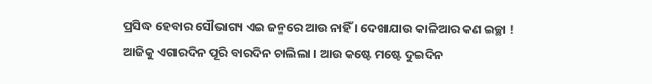ପ୍ରସିଦ୍ଧ ହେବାର ସୌଭାଗ୍ୟ ଏଇ ଜନ୍ମରେ ଆଉ ନାହିଁ । ଦେଖାଯାଉ କାଳିଆର କଣ ଇଚ୍ଛା !
ଆଜିକୁ ଏଗାରଦିନ ପୂରି ବାରଦିନ ଚାଲିଲା । ଆଉ କଷ୍ଟେ ମଷ୍ଟେ ଦୁଇଦିନ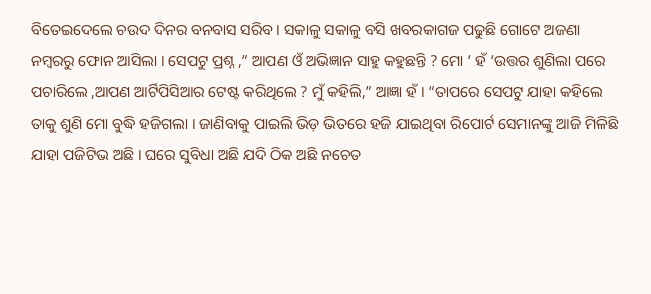ବିତେଇଦେଲେ ଚଉଦ ଦିନର ବନବାସ ସରିବ । ସକାଳୁ ସକାଳୁ ବସି ଖବରକାଗଜ ପଢୁଛି ଗୋଟେ ଅଜଣା ନମ୍ବରରୁ ଫୋନ ଆସିଲା । ସେପଟୁ ପ୍ରଶ୍ନ ,” ଆପଣ ଓଁ ଅଭିଜ୍ଞାନ ସାହୁ କହୁଛନ୍ତି ? ମୋ ‘ ହଁ ‘ଉତ୍ତର ଶୁଣିଲା ପରେ ପଚାରିଲେ ,ଆପଣ ଆର୍ଟିପିସିଆର ଟେଷ୍ଟ କରିଥିଲେ ? ମୁଁ କହିଲି,” ଆଜ୍ଞା ହଁ । “ତାପରେ ସେପଟୁ ଯାହା କହିଲେ ତାକୁ ଶୁଣି ମୋ ବୁଦ୍ଧି ହଜିଗଲା । ଜାଣିବାକୁ ପାଇଲି ଭିଡ଼ ଭିତରେ ହଜି ଯାଇଥିବା ରିପୋର୍ଟ ସେମାନଙ୍କୁ ଆଜି ମିଳିଛି ଯାହା ପଜିଟିଭ ଅଛି । ଘରେ ସୁବିଧା ଅଛି ଯଦି ଠିକ ଅଛି ନଚେତ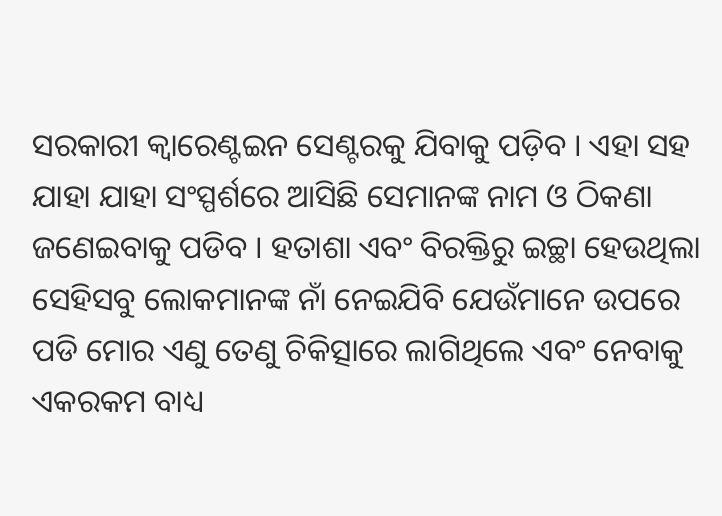ସରକାରୀ କ୍ୱାରେଣ୍ଟଇନ ସେଣ୍ଟରକୁ ଯିବାକୁ ପଡ଼ିବ । ଏହା ସହ ଯାହା ଯାହା ସଂସ୍ପର୍ଶରେ ଆସିଛି ସେମାନଙ୍କ ନାମ ଓ ଠିକଣା ଜଣେଇବାକୁ ପଡିବ । ହତାଶା ଏବଂ ବିରକ୍ତିରୁ ଇଚ୍ଛା ହେଉଥିଲା ସେହିସବୁ ଲୋକମାନଙ୍କ ନାଁ ନେଇଯିବି ଯେଉଁମାନେ ଉପରେ ପଡି ମୋର ଏଣୁ ତେଣୁ ଚିକିତ୍ସାରେ ଲାଗିଥିଲେ ଏବଂ ନେବାକୁ ଏକରକମ ବାଧ୍ୟ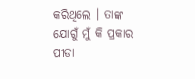କରିଥିଲେ । ତାଙ୍କ ଯୋଗୁଁ ମୁଁ କି ପ୍ରକାର ପୀଡା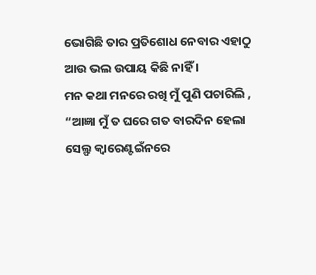ଭୋଗିଛି ତାର ପ୍ରତିଶୋଧ ନେବାର ଏହାଠୁ ଆଉ ଭଲ ଉପାୟ କିଛି ନାହିଁ ।
ମନ କଥା ମନରେ ରଖି ମୁଁ ପୁଣି ପଚାରିଲି , “ଆଜ୍ଞା ମୁଁ ତ ଘରେ ଗତ ବାରଦିନ ହେଲା ସେଲ୍ଫ କ୍ୱାରେଣ୍ଟଇଁନରେ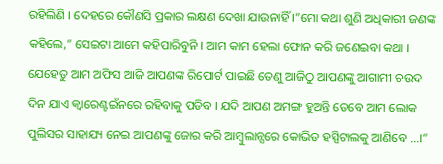ରହିଲିଣି । ଦେହରେ କୌଣସି ପ୍ରକାର ଲକ୍ଷଣ ଦେଖା ଯାଉନାହିଁ ।”ମୋ କଥା ଶୁଣି ଅଧିକାରୀ ଜଣଙ୍କ କହିଲେ,” ସେଇଟା ଆମେ କହିପାରିବୁନି । ଆମ କାମ ହେଲା ଫୋନ କରି ଜଣେଇବା କଥା । ଯେହେତୁ ଆମ ଅଫିସ ଆଜି ଆପଣଙ୍କ ରିପୋର୍ଟ ପାଇଛି ତେଣୁ ଆଜିଠୁ ଆପଣଙ୍କୁ ଆଗାମୀ ଚଉଦ ଦିନ ଯାଏ କ୍ୱାରେଣ୍ଟଇଁନରେ ରହିବାକୁ ପଡିବ । ଯଦି ଆପଣ ଅମଙ୍ଗ ହୁଅନ୍ତି ତେବେ ଆମ ଲୋକ ପୁଲିସର ସାହାଯ୍ୟ ନେଇ ଆପଣଙ୍କୁ ଜୋର କରି ଆମ୍ବୁଲାନ୍ସରେ କୋଭିଡ ହସ୍ପିଟାଲକୁ ଆଣିବେ …।”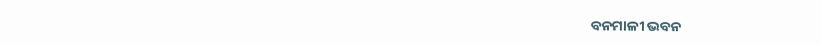ବନମାଳୀ ଭବନ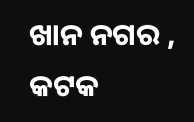ଖାନ ନଗର , କଟକ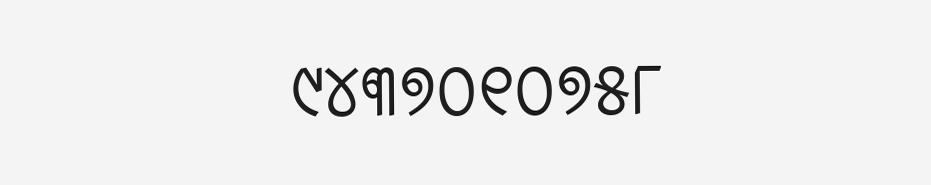୯୪୩୭୦୧୦୭୫୮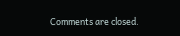Comments are closed.